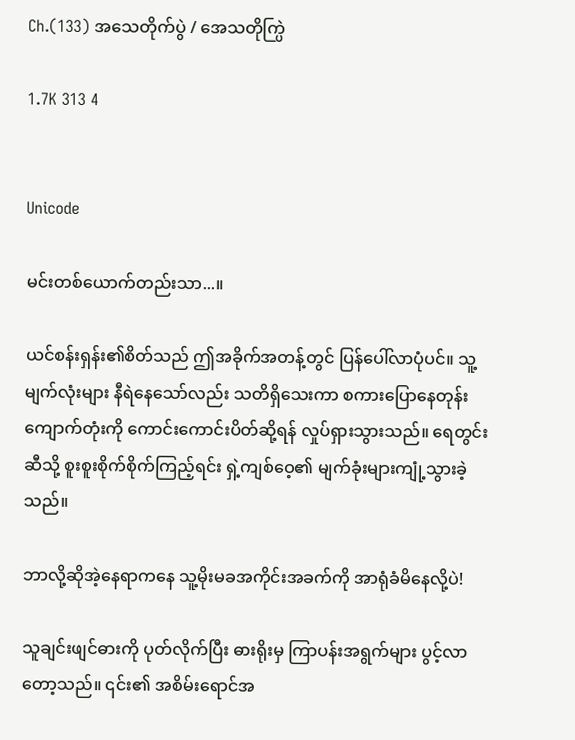Ch.(133) အသေတိုက်ပွဲ / အေသတိုက္ပြဲ

1.7K 313 4


Unicode

မင်းတစ်ယောက်တည်းသာ...။

ယင်စန်းရှန်း၏စိတ်သည် ဤအခိုက်အတန့်တွင် ပြန်ပေါ်လာပုံပင်။ သူ့မျက်လုံးများ နီရဲနေသော်လည်း သတိရှိသေးကာ စကားပြောနေတုန်း ကျောက်တုံးကို ကောင်းကောင်းပိတ်ဆို့ရန် လှုပ်ရှားသွားသည်။ ရေတွင်းဆီသို့ စူးစူးစိုက်စိုက်ကြည့်ရင်း ရှဲ့ကျစ်ဝေ့၏ မျက်ခုံးများကျုံ့သွားခဲ့သည်။

ဘာလို့ဆိုအဲ့နေရာကနေ သူ့မိုးမခအကိုင်းအခက်ကို အာရုံခံမိနေလို့ပဲ!

သူချင်းဖျင်ဓားကို ပုတ်လိုက်ပြီး ဓားရိုးမှ ကြာပန်းအရွက်များ ပွင့်လာတော့သည်။ ၎င်း၏ အစိမ်းရောင်အ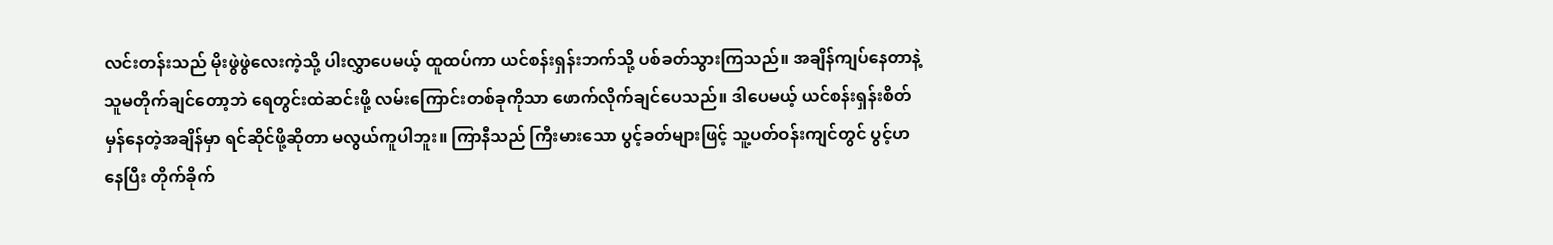လင်းတန်းသည် မိုးဖွဲဖွဲလေးကဲ့သို့ ပါးလွှာပေမယ့် ထူထပ်ကာ ယင်စန်းရှန်းဘက်သို့ ပစ်ခတ်သွားကြသည်။ အချိန်ကျပ်နေတာနဲ့ သူမတိုက်ချင်တော့ဘဲ ရေတွင်းထဲဆင်းဖို့ လမ်းကြောင်းတစ်ခုကိုသာ ဖောက်လိုက်ချင်ပေသည်။ ဒါပေမယ့် ယင်စန်းရှန်းစိတ်မှန်နေတဲ့အချိန်မှာ ရင်ဆိုင်ဖို့ဆိုတာ မလွယ်ကူပါဘူး။ ကြာနီသည် ကြီးမားသော ပွင့်ခတ်များဖြင့် သူ့ပတ်ဝန်းကျင်တွင် ပွင့်ဟနေပြီး တိုက်ခိုက်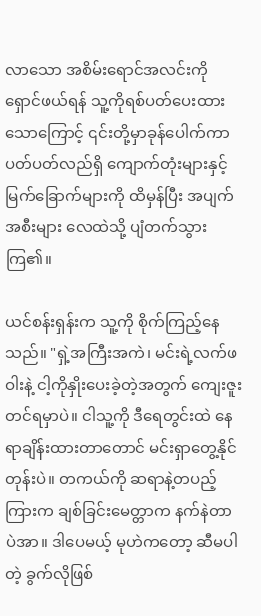လာသော အစိမ်းရောင်အလင်းကို ရှောင်ဖယ်ရန် သူ့ကိုရစ်ပတ်ပေးထားသောကြောင့် ၎င်းတို့မှာခုန်ပေါက်ကာ ပတ်ပတ်လည်ရှိ ကျောက်တုံးများနှင့် မြက်ခြောက်များကို ထိမှန်ပြီး အပျက်အစီးများ လေထဲသို့ ပျံတက်သွားကြ၏။

ယင်စန်းရှန်းက သူ့ကို စိုက်ကြည့်နေသည်။ "ရှဲ့အကြီးအကဲ၊ မင်းရဲ့လက်ဖဝါးနဲ့ ငါ့ကိုနှိုးပေးခဲ့တဲ့အတွက် ကျေးဇူးတင်ရမှာပဲ။ ငါသူ့ကို ဒီရေတွင်းထဲ နေရာချိန်းထားတာတောင် မင်းရှာတွေ့နိုင်တုန်းပဲ။ တကယ်ကို ဆရာနဲ့တပည့်ကြားက ချစ်ခြင်းမေတ္တာက နက်နဲတာပဲအာ။ ဒါပေမယ့် မုဟဲကတော့ ဆီမပါတဲ့ ခွက်လိုဖြစ်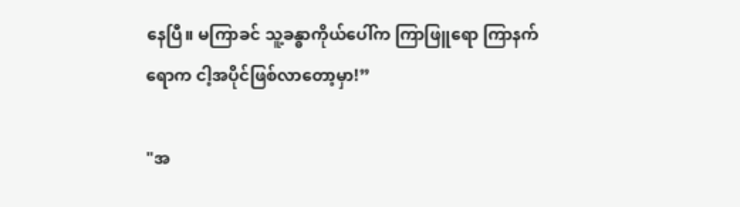နေပြီ။ မကြာခင် သူ့ခန္ဓာကိုယ်ပေါ်က ကြာဖြူရော ကြာနက်ရောက ငါ့အပိုင်ဖြစ်လာတော့မှာ!”

"အ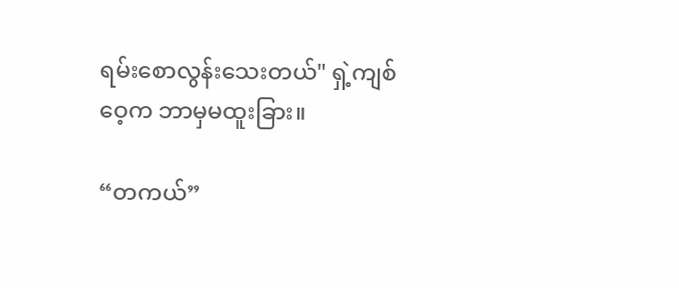ရမ်းစောလွန်းသေးတယ်" ရှဲ့ကျစ်ဝေ့က ဘာမှမထူးခြား။

“တကယ်”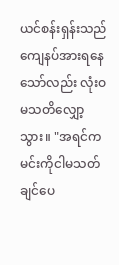ယင်စန်းရှန်းသည် ကျေနပ်အားရနေသော်လည်း လုံးဝမသတိလျှော့သွား။ "အရင်က မင်းကိုငါမသတ်ချင်ပေ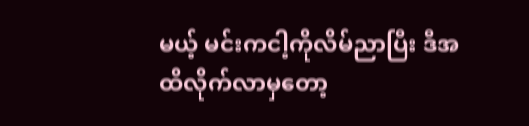မယ့် မင်းကငါ့ကိုလိမ်ညာပြီး ဒီအထိလိုက်လာမှတော့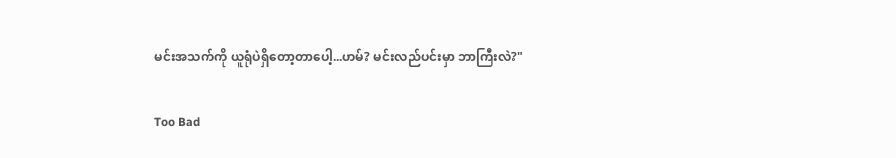မင်းအသက်ကို ယူရုံပဲရှိတော့တာပေါ့...ဟမ်? မင်းလည်ပင်းမှာ ဘာကြီးလဲ?"

Too Bad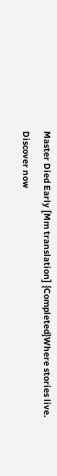Master Died Early [Mm translation] {Completed}Where stories live. Discover now